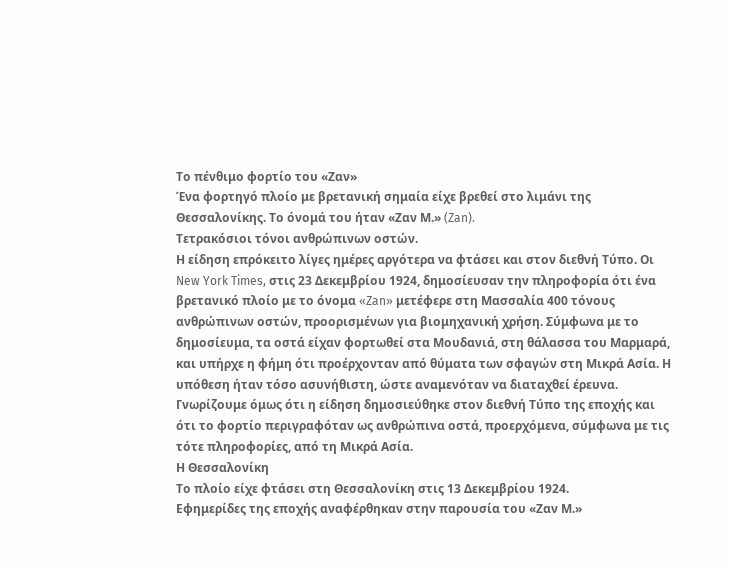Το πένθιμο φορτίο του «Ζαν»
Ένα φορτηγό πλοίο με βρετανική σημαία είχε βρεθεί στο λιμάνι της Θεσσαλονίκης. Το όνομά του ήταν «Ζαν Μ.» (Zan).
Τετρακόσιοι τόνοι ανθρώπινων οστών.
Η είδηση επρόκειτο λίγες ημέρες αργότερα να φτάσει και στον διεθνή Τύπο. Οι New York Times, στις 23 Δεκεμβρίου 1924, δημοσίευσαν την πληροφορία ότι ένα βρετανικό πλοίο με το όνομα «Zan» μετέφερε στη Μασσαλία 400 τόνους ανθρώπινων οστών, προορισμένων για βιομηχανική χρήση. Σύμφωνα με το δημοσίευμα, τα οστά είχαν φορτωθεί στα Μουδανιά, στη θάλασσα του Μαρμαρά, και υπήρχε η φήμη ότι προέρχονταν από θύματα των σφαγών στη Μικρά Ασία. Η υπόθεση ήταν τόσο ασυνήθιστη, ώστε αναμενόταν να διαταχθεί έρευνα.
Γνωρίζουμε όμως ότι η είδηση δημοσιεύθηκε στον διεθνή Τύπο της εποχής και ότι το φορτίο περιγραφόταν ως ανθρώπινα οστά, προερχόμενα, σύμφωνα με τις τότε πληροφορίες, από τη Μικρά Ασία.
Η Θεσσαλονίκη
Το πλοίο είχε φτάσει στη Θεσσαλονίκη στις 13 Δεκεμβρίου 1924.
Εφημερίδες της εποχής αναφέρθηκαν στην παρουσία του «Ζαν Μ.»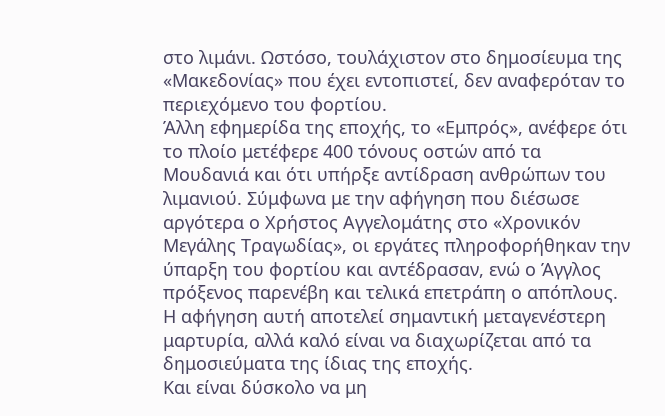στο λιμάνι. Ωστόσο, τουλάχιστον στο δημοσίευμα της «Μακεδονίας» που έχει εντοπιστεί, δεν αναφερόταν το περιεχόμενο του φορτίου.
Άλλη εφημερίδα της εποχής, το «Εμπρός», ανέφερε ότι το πλοίο μετέφερε 400 τόνους οστών από τα Μουδανιά και ότι υπήρξε αντίδραση ανθρώπων του λιμανιού. Σύμφωνα με την αφήγηση που διέσωσε αργότερα ο Χρήστος Αγγελομάτης στο «Χρονικόν Μεγάλης Τραγωδίας», οι εργάτες πληροφορήθηκαν την ύπαρξη του φορτίου και αντέδρασαν, ενώ ο Άγγλος πρόξενος παρενέβη και τελικά επετράπη ο απόπλους.
Η αφήγηση αυτή αποτελεί σημαντική μεταγενέστερη μαρτυρία, αλλά καλό είναι να διαχωρίζεται από τα δημοσιεύματα της ίδιας της εποχής.
Και είναι δύσκολο να μη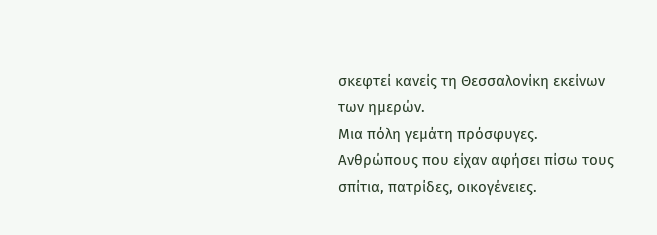σκεφτεί κανείς τη Θεσσαλονίκη εκείνων των ημερών.
Μια πόλη γεμάτη πρόσφυγες.
Ανθρώπους που είχαν αφήσει πίσω τους σπίτια, πατρίδες, οικογένειες.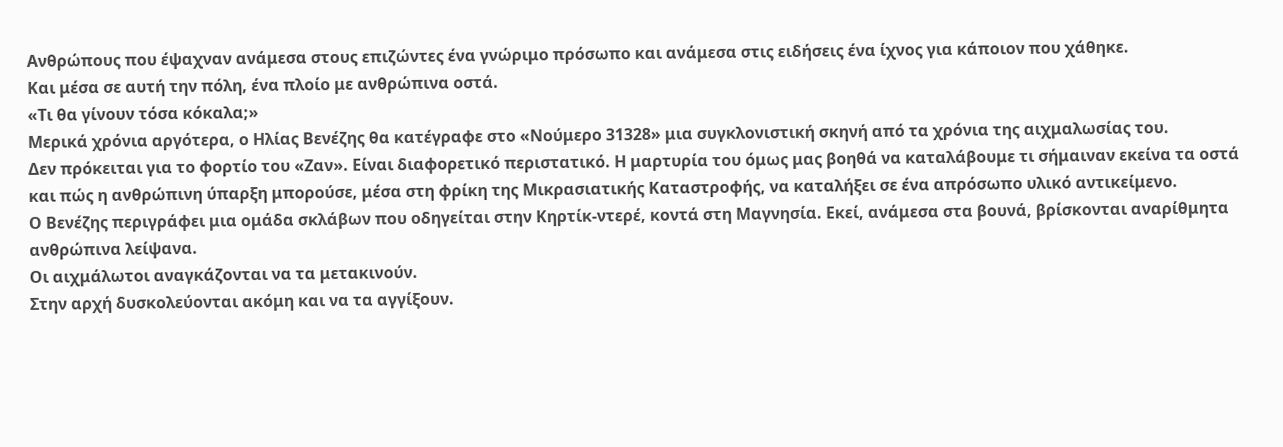Ανθρώπους που έψαχναν ανάμεσα στους επιζώντες ένα γνώριμο πρόσωπο και ανάμεσα στις ειδήσεις ένα ίχνος για κάποιον που χάθηκε.
Και μέσα σε αυτή την πόλη, ένα πλοίο με ανθρώπινα οστά.
«Τι θα γίνουν τόσα κόκαλα;»
Μερικά χρόνια αργότερα, ο Ηλίας Βενέζης θα κατέγραφε στο «Νούμερο 31328» μια συγκλονιστική σκηνή από τα χρόνια της αιχμαλωσίας του.
Δεν πρόκειται για το φορτίο του «Ζαν». Είναι διαφορετικό περιστατικό. Η μαρτυρία του όμως μας βοηθά να καταλάβουμε τι σήμαιναν εκείνα τα οστά και πώς η ανθρώπινη ύπαρξη μπορούσε, μέσα στη φρίκη της Μικρασιατικής Καταστροφής, να καταλήξει σε ένα απρόσωπο υλικό αντικείμενο.
Ο Βενέζης περιγράφει μια ομάδα σκλάβων που οδηγείται στην Κηρτίκ-ντερέ, κοντά στη Μαγνησία. Εκεί, ανάμεσα στα βουνά, βρίσκονται αναρίθμητα ανθρώπινα λείψανα.
Οι αιχμάλωτοι αναγκάζονται να τα μετακινούν.
Στην αρχή δυσκολεύονται ακόμη και να τα αγγίξουν.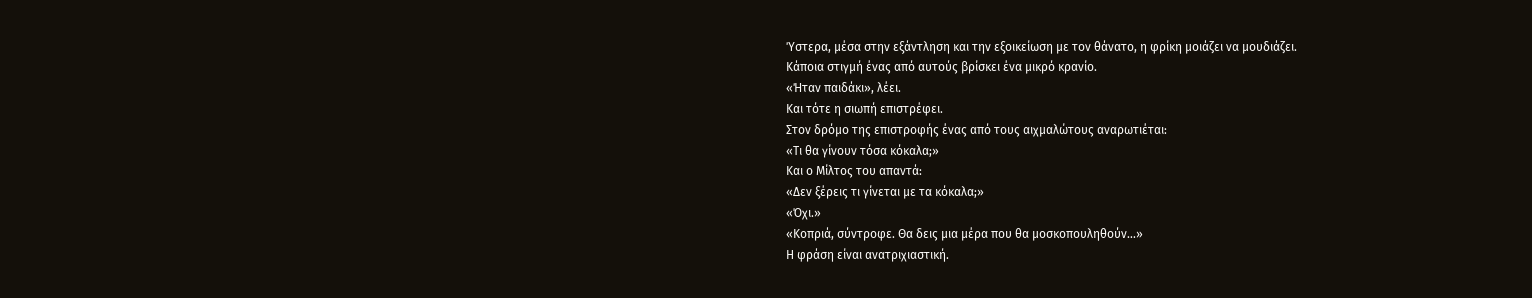Ύστερα, μέσα στην εξάντληση και την εξοικείωση με τον θάνατο, η φρίκη μοιάζει να μουδιάζει.
Κάποια στιγμή ένας από αυτούς βρίσκει ένα μικρό κρανίο.
«Ήταν παιδάκι», λέει.
Και τότε η σιωπή επιστρέφει.
Στον δρόμο της επιστροφής ένας από τους αιχμαλώτους αναρωτιέται:
«Τι θα γίνουν τόσα κόκαλα;»
Και ο Μίλτος του απαντά:
«Δεν ξέρεις τι γίνεται με τα κόκαλα;»
«Όχι.»
«Κοπριά, σύντροφε. Θα δεις μια μέρα που θα μοσκοπουληθούν...»
Η φράση είναι ανατριχιαστική.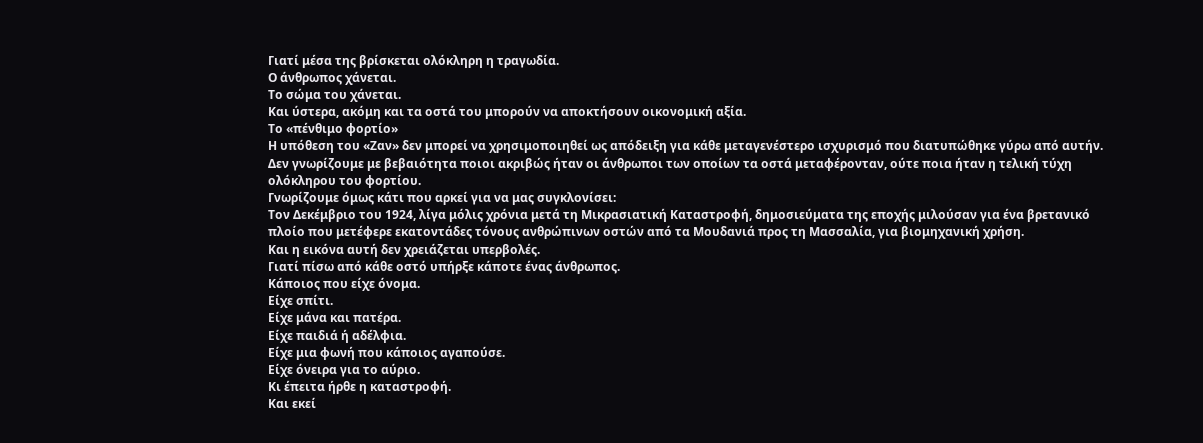Γιατί μέσα της βρίσκεται ολόκληρη η τραγωδία.
Ο άνθρωπος χάνεται.
Το σώμα του χάνεται.
Και ύστερα, ακόμη και τα οστά του μπορούν να αποκτήσουν οικονομική αξία.
Το «πένθιμο φορτίο»
Η υπόθεση του «Ζαν» δεν μπορεί να χρησιμοποιηθεί ως απόδειξη για κάθε μεταγενέστερο ισχυρισμό που διατυπώθηκε γύρω από αυτήν. Δεν γνωρίζουμε με βεβαιότητα ποιοι ακριβώς ήταν οι άνθρωποι των οποίων τα οστά μεταφέρονταν, ούτε ποια ήταν η τελική τύχη ολόκληρου του φορτίου.
Γνωρίζουμε όμως κάτι που αρκεί για να μας συγκλονίσει:
Τον Δεκέμβριο του 1924, λίγα μόλις χρόνια μετά τη Μικρασιατική Καταστροφή, δημοσιεύματα της εποχής μιλούσαν για ένα βρετανικό πλοίο που μετέφερε εκατοντάδες τόνους ανθρώπινων οστών από τα Μουδανιά προς τη Μασσαλία, για βιομηχανική χρήση.
Και η εικόνα αυτή δεν χρειάζεται υπερβολές.
Γιατί πίσω από κάθε οστό υπήρξε κάποτε ένας άνθρωπος.
Κάποιος που είχε όνομα.
Είχε σπίτι.
Είχε μάνα και πατέρα.
Είχε παιδιά ή αδέλφια.
Είχε μια φωνή που κάποιος αγαπούσε.
Είχε όνειρα για το αύριο.
Κι έπειτα ήρθε η καταστροφή.
Και εκεί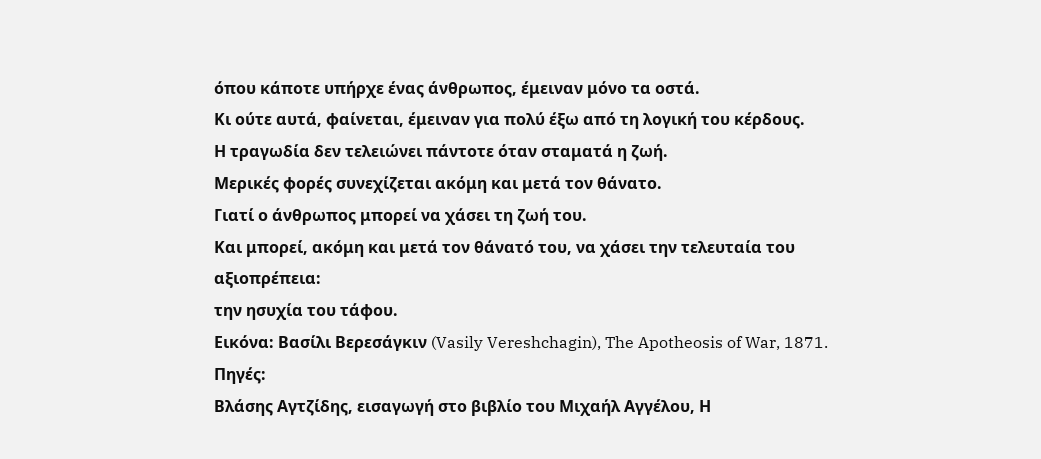όπου κάποτε υπήρχε ένας άνθρωπος, έμειναν μόνο τα οστά.
Κι ούτε αυτά, φαίνεται, έμειναν για πολύ έξω από τη λογική του κέρδους.
Η τραγωδία δεν τελειώνει πάντοτε όταν σταματά η ζωή.
Μερικές φορές συνεχίζεται ακόμη και μετά τον θάνατο.
Γιατί ο άνθρωπος μπορεί να χάσει τη ζωή του.
Και μπορεί, ακόμη και μετά τον θάνατό του, να χάσει την τελευταία του αξιοπρέπεια:
την ησυχία του τάφου.
Εικόνα: Βασίλι Βερεσάγκιν (Vasily Vereshchagin), The Apotheosis of War, 1871.
Πηγές:
Βλάσης Αγτζίδης, εισαγωγή στο βιβλίο του Μιχαήλ Αγγέλου, Η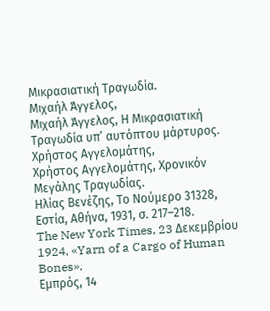Μικρασιατική Τραγωδία.
Μιχαήλ Άγγελος,
Μιχαήλ Άγγελος, Η Μικρασιατική Τραγωδία υπ’ αυτόπτου μάρτυρος.
Χρήστος Αγγελομάτης,
Χρήστος Αγγελομάτης, Χρονικόν Μεγάλης Τραγωδίας.
Ηλίας Βενέζης, Το Νούμερο 31328, Εστία, Αθήνα, 1931, σ. 217–218.
The New York Times, 23 Δεκεμβρίου 1924, «Yarn of a Cargo of Human Bones».
Εμπρός, 14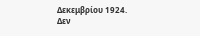Δεκεμβρίου 1924.
Δεν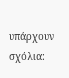υπάρχουν σχόλια: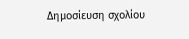Δημοσίευση σχολίου